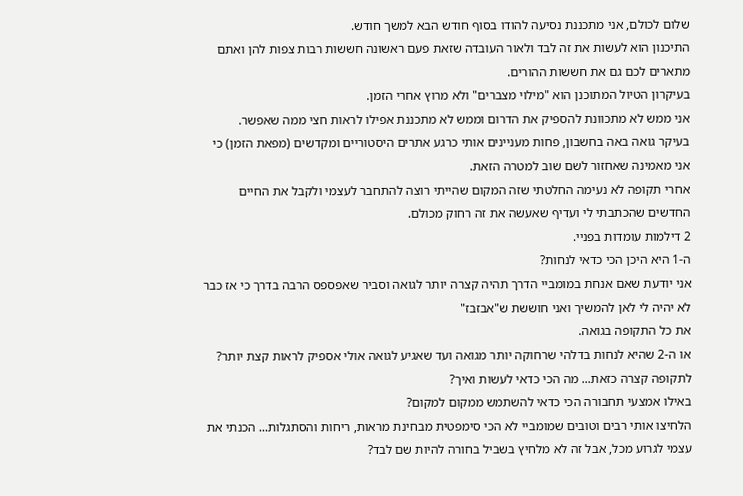שלום לכולם, אני מתכננת נסיעה להודו בסוף חודש הבא למשך חודש.
התיכנון הוא לעשות את זה לבד ולאור העובדה שזאת פעם ראשונה חששות רבות צפות להן ואתם מתארים לכם גם את חששות ההורים.
בעיקרון הטיול המתוכנן הוא "מילוי מצברים" ולא מרוץ אחרי הזמן.
אני ממש לא מתכוונת להספיק את הדרום וממש לא מתכננת אפילו לראות חצי ממה שאפשר.
בעיקר גואה באה בחשבון, פחות מעניינים אותי כרגע אתרים היסטוריים ומקדשים (מפאת הזמן) כי אני מאמינה שאחזור לשם שוב למטרה הזאת.
אחרי תקופה לא נעימה החלטתי שזה המקום שהייתי רוצה להתחבר לעצמי ולקבל את החיים החדשים שהכתבתי לי ועדיף שאעשה את זה רחוק מכולם.
2 דילמות עומדות בפניי.
ה-1 היא היכן הכי כדאי לנחות?
אני יודעת שאם אנחת במומביי הדרך תהיה קצרה יותר לגואה וסביר שאפספס הרבה בדרך כי אז כבר לא יהיה לי לאן להמשיך ואני חוששת ש"אבזבז"
את כל התקופה בגואה.
או ה-2 שהיא לנחות בדלהי שרחוקה יותר מגואה ועד שאגיע לגואה אולי אספיק לראות קצת יותר?
לתקופה קצרה כזאת... מה הכי כדאי לעשות ואיך?
באילו אמצעי תחבורה הכי כדאי להשתמש ממקום למקום?
הלחיצו אותי רבים וטובים שמומביי לא הכי סימפטית מבחינת מראות, ריחות והסתגלות... הכנתי את עצמי לגרוע מכל, אבל זה לא מלחיץ בשביל בחורה להיות שם לבד?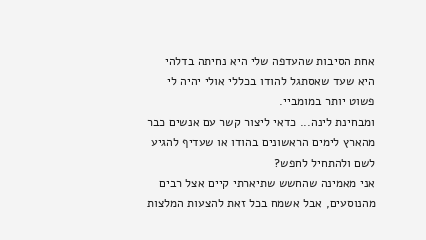אחת הסיבות שהעדפה שלי היא נחיתה בדלהי היא שעד שאסתגל להודו בכללי אולי יהיה לי פשוט יותר במומביי.
ומבחינת לינה... כדאי ליצור קשר עם אנשים כבר מהארץ לימים הראשונים בהודו או שעדיף להגיע לשם ולהתחיל לחפש?
אני מאמינה שהחשש שתיארתי קיים אצל רבים מהנוסעים, אבל אשמח בכל זאת להצעות המלצות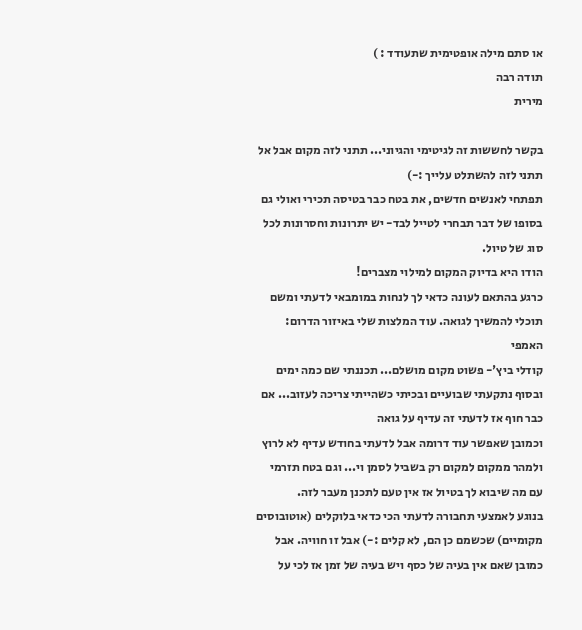או סתם מילה אופטימית שתעודד : )
תודה רבה
מירית

בקשר לחששות זה לגיטימי והגיוני... תתני לזה מקום אבל אל תתני לזה להשתלט עלייך :-)
תפתחי לאנשים חדשים, את בטח כבר בטיסה תכירי ואולי גם בסופו של דבר תבחרי לטייל לבד- יש יתרונות וחסרונות לכל סוג של טיול.
הודו היא בדיוק המקום למילוי מצברים!
כרגע בהתאם לעונה כדאי לך לנחות במומבאי לדעתי ומשם תוכלי להמשיך לגואה. עוד המלצות שלי באיזור הדרום:
האמפי
קודלי ביץ'- פשוט מקום מושלם... תכננתי שם כמה ימים ובסוף נתקעתי שבועיים ובכיתי כשהייתי צריכה לעזוב... אם כבר חוף אז לדעתי זה עדיף על גואה
וכמובן שאפשר עוד דרומה אבל לדעתי בחודש עדיף לא לרוץ ולמהר ממקום למקום רק בשביל לסמן וי... וגם בטח תזרמי עם מה שיבוא לך בטיול אז אין טעם לתכנן מעבר לזה.
בנוגע לאמצעי תחבורה לדעתי הכי כדאי בלוקלים (אוטובוסים מקומיים) שכשמם כן הם, לא קלים :-) אבל זו חוויה. אבל כמובן שאם אין בעיה של כסף ויש בעיה של זמן אז לכי על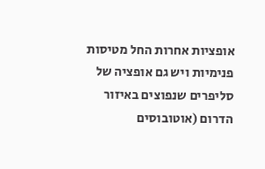אופציות אחרות החל מטיסות פנימיות ויש גם אופציה של סליפרים שנפוצים באיזור הדרום (אוטובוסים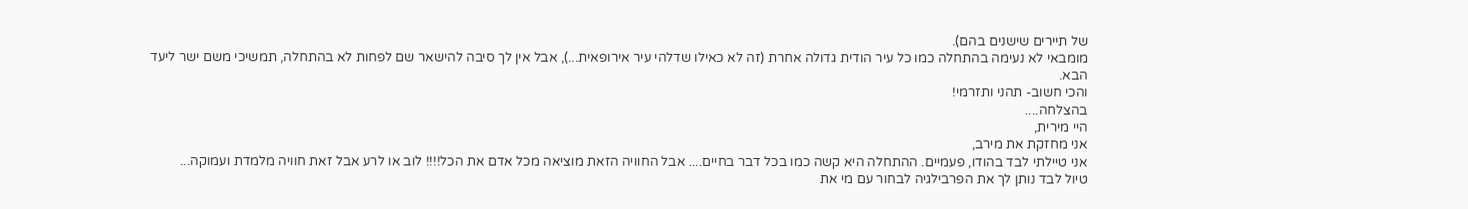של תיירים שישנים בהם).
מומבאי לא נעימה בהתחלה כמו כל עיר הודית גדולה אחרת (זה לא כאילו שדלהי עיר אירופאית...), אבל אין לך סיבה להישאר שם לפחות לא בהתחלה, תמשיכי משם ישר ליעד הבא.
והכי חשוב- תהני ותזרמי!
בהצלחה....
היי מירית,
אני מחזקת את מירב,
אני טיילתי לבד בהודו, פעמיים. ההתחלה היא קשה כמו בכל דבר בחיים.... אבל החוויה הזאת מוציאה מכל אדם את הכל!!!! לוב או לרע אבל זאת חוויה מלמדת ועמוקה...
טיול לבד נותן לך את הפרבילגיה לבחור עם מי את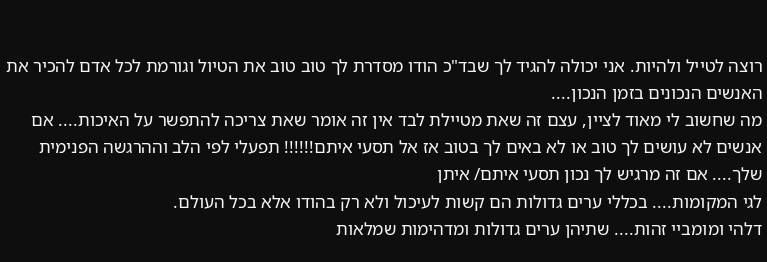רוצה לטייל ולהיות. אני יכולה להגיד לך שבד"כ הודו מסדרת לך טוב טוב את הטיול וגורמת לכל אדם להכיר את האנשים הנכונים בזמן הנכון....
מה שחשוב לי מאוד לציין, עצם זה שאת מטיילת לבד אין זה אומר שאת צריכה להתפשר על האיכות.... אם אנשים לא עושים לך טוב או לא באים לך בטוב אז אל תסעי איתם!!!!!! תפעלי לפי הלב וההרגשה הפנימית שלך.... אם זה מרגיש לך נכון תסעי איתם/ איתן
לגי המקומות.... בכללי ערים גדולות הם קשות לעיכול ולא רק בהודו אלא בכל העולם.
דלהי ומומביי זהות.... שתיהן ערים גדולות ומדהימות שמלאות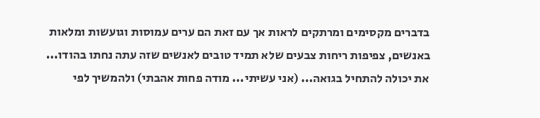בדברים מקסימים ומרתקים לראות אך עם זאת הם ערים עמוסות וגועשות ומלאות באנשים, צפיפות ריחות צבעים שלא תמיד טובים לאנשים שזה עתה נחתו בהודו...
את יכולה להתחיל בגואה... (אני עשיתי... מודה פחות אהבתי) ולהמשיך לפי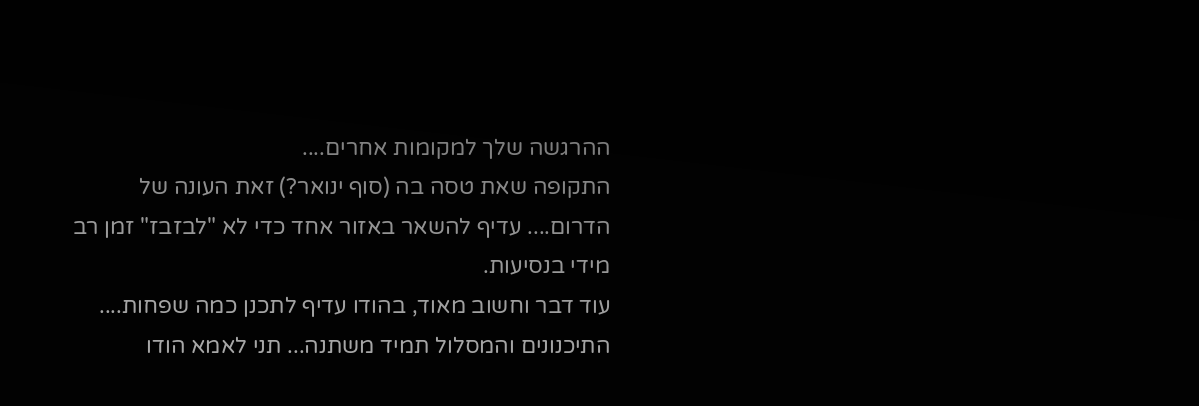ההרגשה שלך למקומות אחרים....
התקופה שאת טסה בה (סוף ינואר?) זאת העונה של הדרום.... עדיף להשאר באזור אחד כדי לא "לבזבז" זמן רב מידי בנסיעות.
עוד דבר וחשוב מאוד, בהודו עדיף לתכנן כמה שפחות.... התיכנונים והמסלול תמיד משתנה... תני לאמא הודו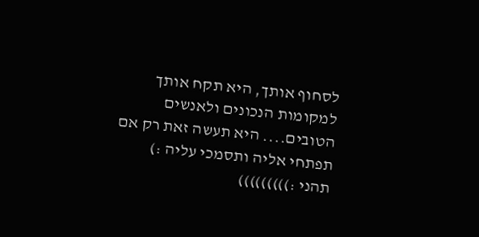לסחוף אותך, היא תקח אותך למקומות הנכונים ולאנשים הטובים.... היא תעשה זאת רק אם תפתחי אליה ותסמכי עליה :)
תהני :)))))))))